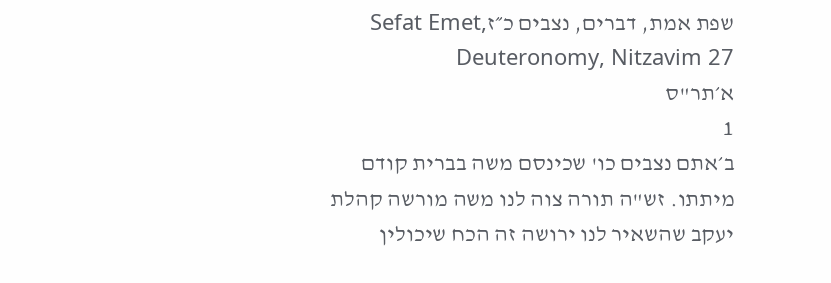שפת אמת, דברים, נצבים כ״זSefat Emet, Deuteronomy, Nitzavim 27
א׳תר"ס
1
ב׳אתם נצבים כו' שכינסם משה בברית קודם מיתתו. זש"ה תורה צוה לנו משה מורשה קהלת יעקב שהשאיר לנו ירושה זה הכח שיכולין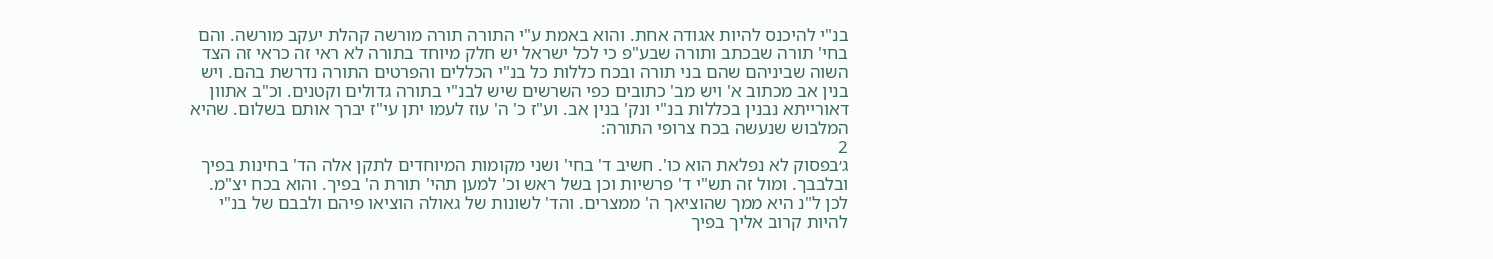בנ"י להיכנס להיות אגודה אחת. והוא באמת ע"י התורה תורה מורשה קהלת יעקב מורשה. והם בחי' תורה שבכתב ותורה שבע"פ כי לכל ישראל יש חלק מיוחד בתורה לא ראי זה כראי זה הצד השוה שביניהם שהם בני תורה ובכח כללות כל בנ"י הכללים והפרטים התורה נדרשת בהם. ויש בנין אב מכתוב א' ויש מב' כתובים כפי השרשים שיש לבנ"י בתורה גדולים וקטנים. וכ"ב אתוון דאורייתא נבנין בכללות בנ"י ונק' בנין אב. וע"ז כ' ה' עוז לעמו יתן עי"ז יברך אותם בשלום. שהיא המלבוש שנעשה בכח צרופי התורה:
2
ג׳בפסוק לא נפלאת הוא כו'. חשיב ד' בחי' ושני מקומות המיוחדים לתקן אלה הד' בחינות בפיך ובלבבך. ומול זה תש"י ד' פרשיות וכן בשל ראש וכ' למען תהי' תורת ה' בפיך. והוא בכח יצ"מ. לכן ל"נ היא ממך שהוציאך ה' ממצרים. והד' לשונות של גאולה הוציאו פיהם ולבבם של בנ"י להיות קרוב אליך בפיך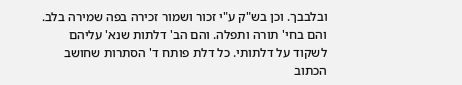ובלבבך. וכן בש"ק ע"י זכור ושמור זכירה בפה שמירה בלב. והם בחי' תורה ותפלה. והם הב' דלתות שנא' עליהם לשקוד על דלתותי. כל דלת פותח ד' הסתרות שחושב הכתוב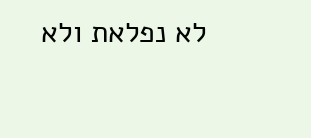לא נפלאת ולא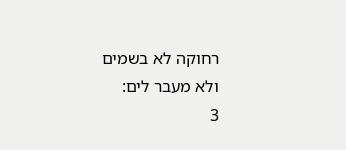רחוקה לא בשמים ולא מעבר לים:
3